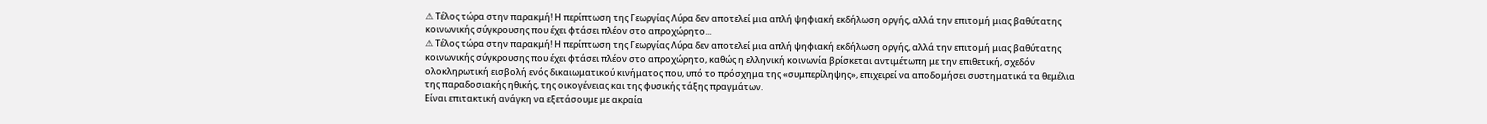⚠ Τέλος τώρα στην παρακμή! Η περίπτωση της Γεωργίας Λύρα δεν αποτελεί μια απλή ψηφιακή εκδήλωση οργής, αλλά την επιτομή μιας βαθύτατης κοινωνικής σύγκρουσης που έχει φτάσει πλέον στο απροχώρητο...
⚠ Τέλος τώρα στην παρακμή! Η περίπτωση της Γεωργίας Λύρα δεν αποτελεί μια απλή ψηφιακή εκδήλωση οργής, αλλά την επιτομή μιας βαθύτατης κοινωνικής σύγκρουσης που έχει φτάσει πλέον στο απροχώρητο, καθώς η ελληνική κοινωνία βρίσκεται αντιμέτωπη με την επιθετική, σχεδόν ολοκληρωτική εισβολή ενός δικαιωματικού κινήματος που, υπό το πρόσχημα της «συμπερίληψης», επιχειρεί να αποδομήσει συστηματικά τα θεμέλια της παραδοσιακής ηθικής, της οικογένειας και της φυσικής τάξης πραγμάτων.
Είναι επιτακτική ανάγκη να εξετάσουμε με ακραία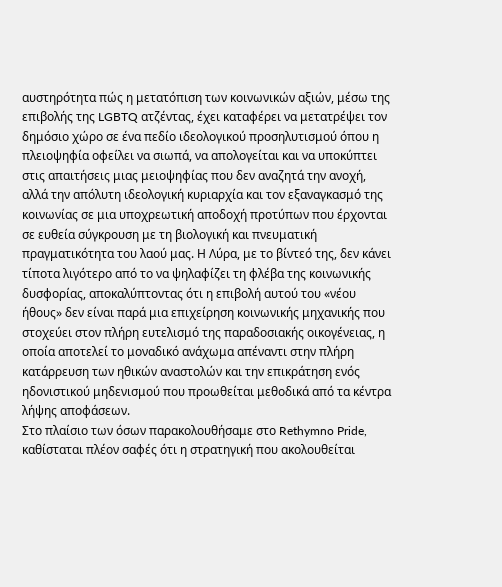αυστηρότητα πώς η μετατόπιση των κοινωνικών αξιών, μέσω της επιβολής της LGBTQ ατζέντας, έχει καταφέρει να μετατρέψει τον δημόσιο χώρο σε ένα πεδίο ιδεολογικού προσηλυτισμού όπου η πλειοψηφία οφείλει να σιωπά, να απολογείται και να υποκύπτει στις απαιτήσεις μιας μειοψηφίας που δεν αναζητά την ανοχή, αλλά την απόλυτη ιδεολογική κυριαρχία και τον εξαναγκασμό της κοινωνίας σε μια υποχρεωτική αποδοχή προτύπων που έρχονται σε ευθεία σύγκρουση με τη βιολογική και πνευματική πραγματικότητα του λαού μας. Η Λύρα, με το βίντεό της, δεν κάνει τίποτα λιγότερο από το να ψηλαφίζει τη φλέβα της κοινωνικής δυσφορίας, αποκαλύπτοντας ότι η επιβολή αυτού του «νέου ήθους» δεν είναι παρά μια επιχείρηση κοινωνικής μηχανικής που στοχεύει στον πλήρη ευτελισμό της παραδοσιακής οικογένειας, η οποία αποτελεί το μοναδικό ανάχωμα απέναντι στην πλήρη κατάρρευση των ηθικών αναστολών και την επικράτηση ενός ηδονιστικού μηδενισμού που προωθείται μεθοδικά από τα κέντρα λήψης αποφάσεων.
Στο πλαίσιο των όσων παρακολουθήσαμε στο Rethymno Pride, καθίσταται πλέον σαφές ότι η στρατηγική που ακολουθείται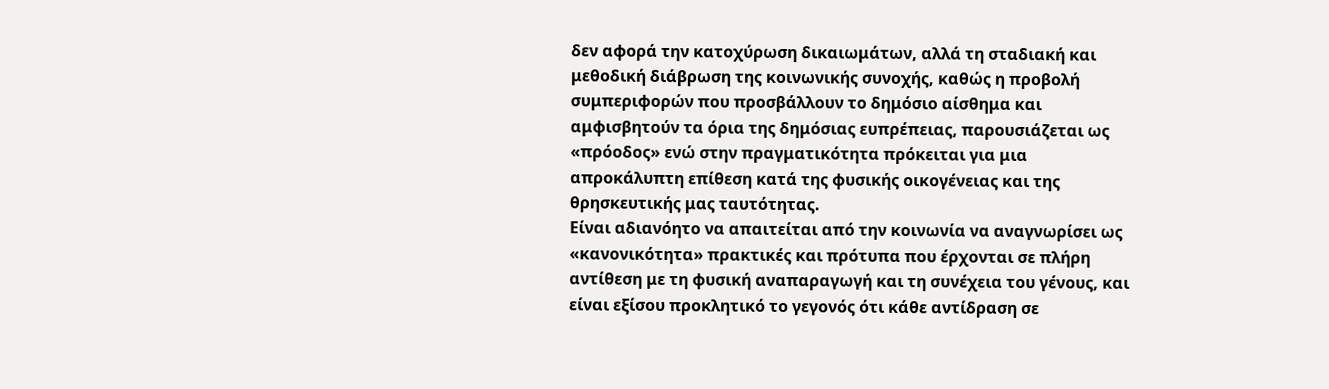δεν αφορά την κατοχύρωση δικαιωμάτων, αλλά τη σταδιακή και μεθοδική διάβρωση της κοινωνικής συνοχής, καθώς η προβολή συμπεριφορών που προσβάλλουν το δημόσιο αίσθημα και αμφισβητούν τα όρια της δημόσιας ευπρέπειας, παρουσιάζεται ως «πρόοδος» ενώ στην πραγματικότητα πρόκειται για μια απροκάλυπτη επίθεση κατά της φυσικής οικογένειας και της θρησκευτικής μας ταυτότητας.
Είναι αδιανόητο να απαιτείται από την κοινωνία να αναγνωρίσει ως «κανονικότητα» πρακτικές και πρότυπα που έρχονται σε πλήρη αντίθεση με τη φυσική αναπαραγωγή και τη συνέχεια του γένους, και είναι εξίσου προκλητικό το γεγονός ότι κάθε αντίδραση σε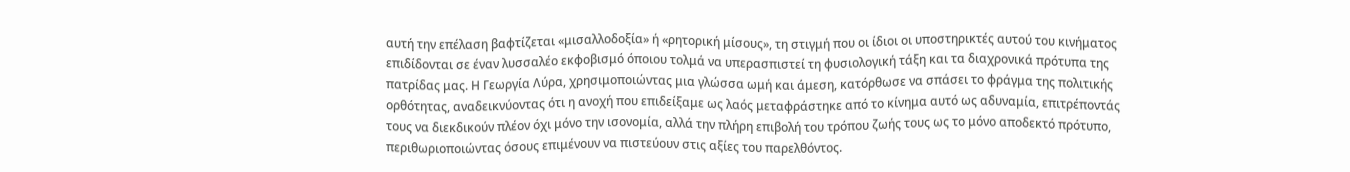αυτή την επέλαση βαφτίζεται «μισαλλοδοξία» ή «ρητορική μίσους», τη στιγμή που οι ίδιοι οι υποστηρικτές αυτού του κινήματος επιδίδονται σε έναν λυσσαλέο εκφοβισμό όποιου τολμά να υπερασπιστεί τη φυσιολογική τάξη και τα διαχρονικά πρότυπα της πατρίδας μας. Η Γεωργία Λύρα, χρησιμοποιώντας μια γλώσσα ωμή και άμεση, κατόρθωσε να σπάσει το φράγμα της πολιτικής ορθότητας, αναδεικνύοντας ότι η ανοχή που επιδείξαμε ως λαός μεταφράστηκε από το κίνημα αυτό ως αδυναμία, επιτρέποντάς τους να διεκδικούν πλέον όχι μόνο την ισονομία, αλλά την πλήρη επιβολή του τρόπου ζωής τους ως το μόνο αποδεκτό πρότυπο, περιθωριοποιώντας όσους επιμένουν να πιστεύουν στις αξίες του παρελθόντος.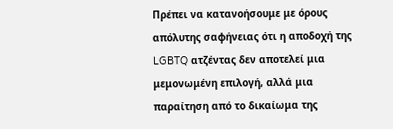Πρέπει να κατανοήσουμε με όρους απόλυτης σαφήνειας ότι η αποδοχή της LGBTQ ατζέντας δεν αποτελεί μια μεμονωμένη επιλογή, αλλά μια παραίτηση από το δικαίωμα της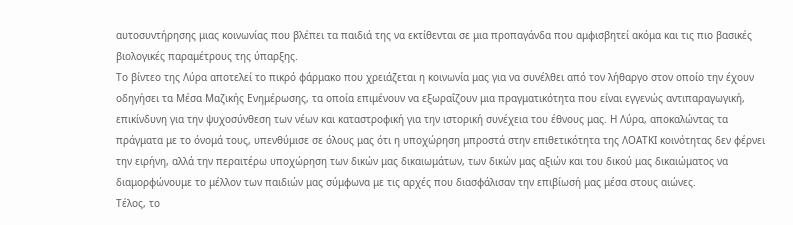αυτοσυντήρησης μιας κοινωνίας που βλέπει τα παιδιά της να εκτίθενται σε μια προπαγάνδα που αμφισβητεί ακόμα και τις πιο βασικές βιολογικές παραμέτρους της ύπαρξης.
Το βίντεο της Λύρα αποτελεί το πικρό φάρμακο που χρειάζεται η κοινωνία μας για να συνέλθει από τον λήθαργο στον οποίο την έχουν οδηγήσει τα Μέσα Μαζικής Ενημέρωσης, τα οποία επιμένουν να εξωραΐζουν μια πραγματικότητα που είναι εγγενώς αντιπαραγωγική, επικίνδυνη για την ψυχοσύνθεση των νέων και καταστροφική για την ιστορική συνέχεια του έθνους μας. Η Λύρα, αποκαλώντας τα πράγματα με το όνομά τους, υπενθύμισε σε όλους μας ότι η υποχώρηση μπροστά στην επιθετικότητα της ΛΟΑΤΚΙ κοινότητας δεν φέρνει την ειρήνη, αλλά την περαιτέρω υποχώρηση των δικών μας δικαιωμάτων, των δικών μας αξιών και του δικού μας δικαιώματος να διαμορφώνουμε το μέλλον των παιδιών μας σύμφωνα με τις αρχές που διασφάλισαν την επιβίωσή μας μέσα στους αιώνες.
Τέλος, το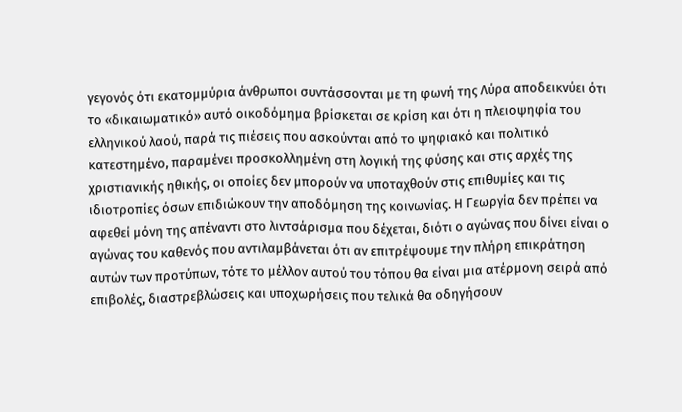γεγονός ότι εκατομμύρια άνθρωποι συντάσσονται με τη φωνή της Λύρα αποδεικνύει ότι το «δικαιωματικό» αυτό οικοδόμημα βρίσκεται σε κρίση και ότι η πλειοψηφία του ελληνικού λαού, παρά τις πιέσεις που ασκούνται από το ψηφιακό και πολιτικό κατεστημένο, παραμένει προσκολλημένη στη λογική της φύσης και στις αρχές της χριστιανικής ηθικής, οι οποίες δεν μπορούν να υποταχθούν στις επιθυμίες και τις ιδιοτροπίες όσων επιδιώκουν την αποδόμηση της κοινωνίας. Η Γεωργία δεν πρέπει να αφεθεί μόνη της απέναντι στο λιντσάρισμα που δέχεται, διότι ο αγώνας που δίνει είναι ο αγώνας του καθενός που αντιλαμβάνεται ότι αν επιτρέψουμε την πλήρη επικράτηση αυτών των προτύπων, τότε το μέλλον αυτού του τόπου θα είναι μια ατέρμονη σειρά από επιβολές, διαστρεβλώσεις και υποχωρήσεις που τελικά θα οδηγήσουν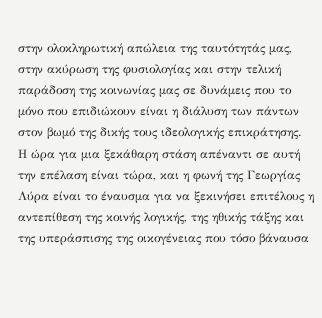στην ολοκληρωτική απώλεια της ταυτότητάς μας, στην ακύρωση της φυσιολογίας και στην τελική παράδοση της κοινωνίας μας σε δυνάμεις που το μόνο που επιδιώκουν είναι η διάλυση των πάντων στον βωμό της δικής τους ιδεολογικής επικράτησης.
Η ώρα για μια ξεκάθαρη στάση απέναντι σε αυτή την επέλαση είναι τώρα, και η φωνή της Γεωργίας Λύρα είναι το έναυσμα για να ξεκινήσει επιτέλους η αντεπίθεση της κοινής λογικής, της ηθικής τάξης και της υπεράσπισης της οικογένειας που τόσο βάναυσα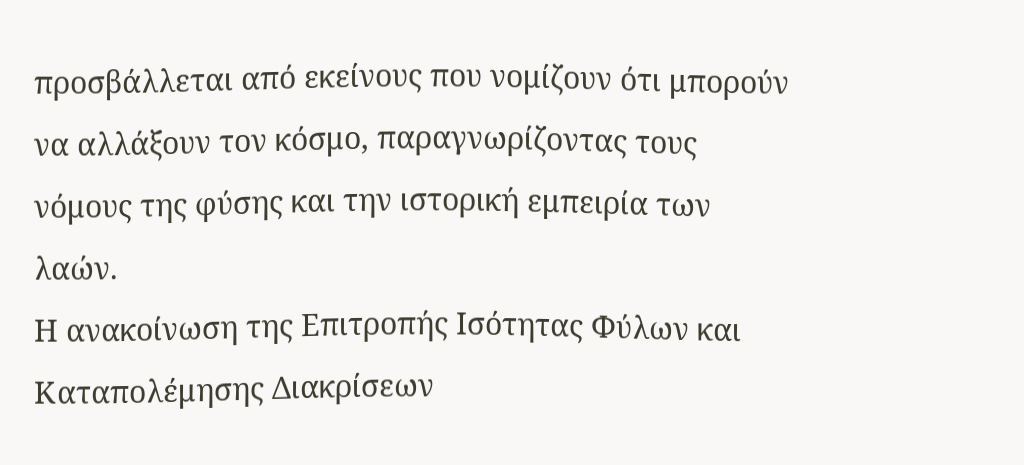προσβάλλεται από εκείνους που νομίζουν ότι μπορούν να αλλάξουν τον κόσμο, παραγνωρίζοντας τους νόμους της φύσης και την ιστορική εμπειρία των λαών.
Η ανακοίνωση της Επιτροπής Ισότητας Φύλων και Καταπολέμησης Διακρίσεων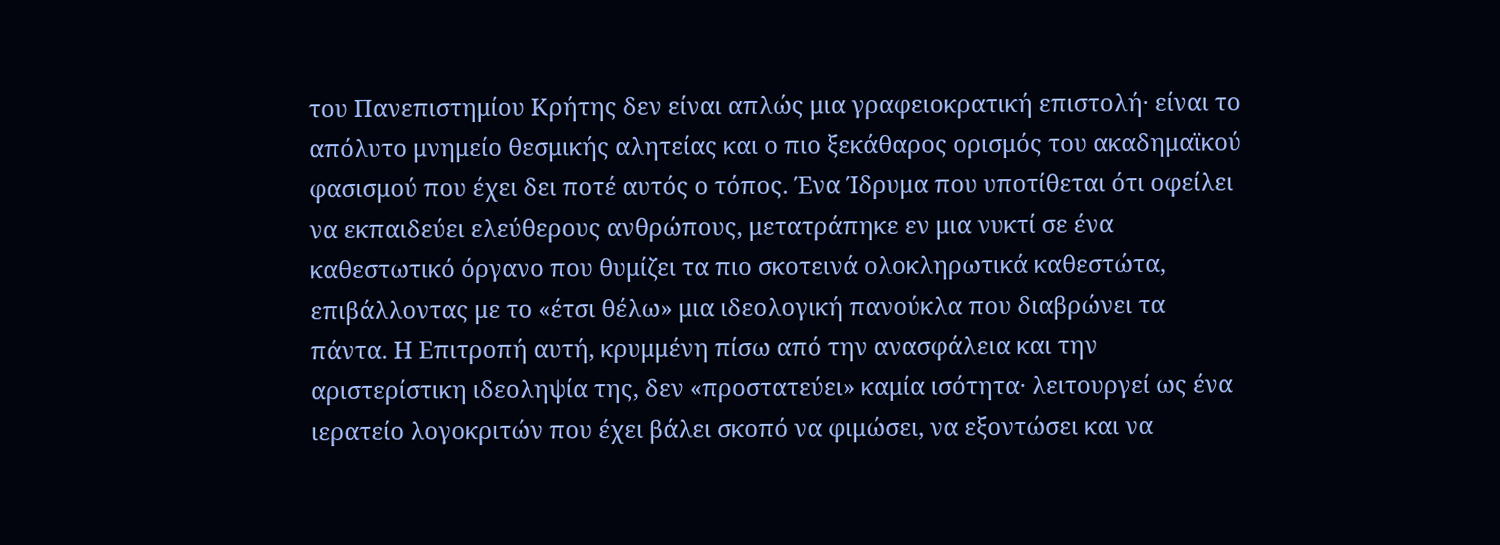του Πανεπιστημίου Κρήτης δεν είναι απλώς μια γραφειοκρατική επιστολή· είναι το απόλυτο μνημείο θεσμικής αλητείας και ο πιο ξεκάθαρος ορισμός του ακαδημαϊκού φασισμού που έχει δει ποτέ αυτός ο τόπος. Ένα Ίδρυμα που υποτίθεται ότι οφείλει να εκπαιδεύει ελεύθερους ανθρώπους, μετατράπηκε εν μια νυκτί σε ένα καθεστωτικό όργανο που θυμίζει τα πιο σκοτεινά ολοκληρωτικά καθεστώτα, επιβάλλοντας με το «έτσι θέλω» μια ιδεολογική πανούκλα που διαβρώνει τα πάντα. Η Επιτροπή αυτή, κρυμμένη πίσω από την ανασφάλεια και την αριστερίστικη ιδεοληψία της, δεν «προστατεύει» καμία ισότητα· λειτουργεί ως ένα ιερατείο λογοκριτών που έχει βάλει σκοπό να φιμώσει, να εξοντώσει και να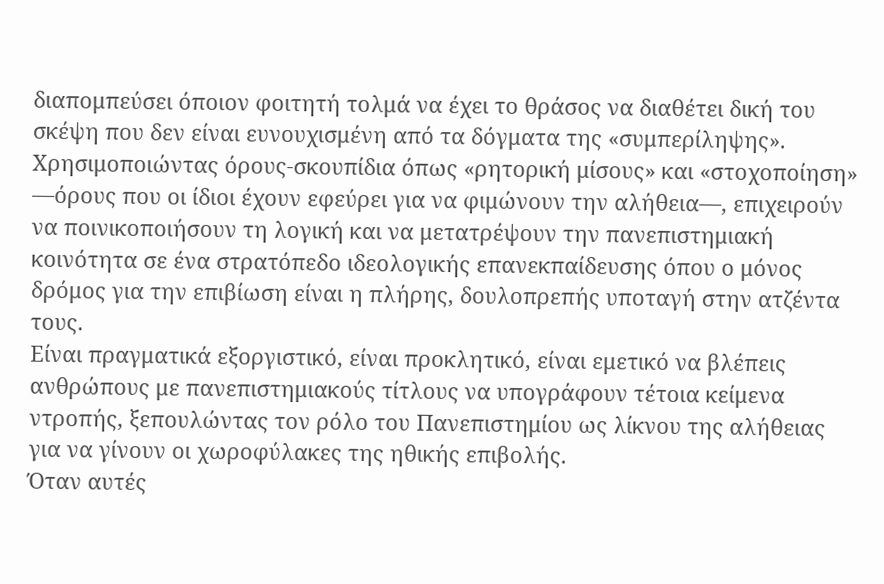διαπομπεύσει όποιον φοιτητή τολμά να έχει το θράσος να διαθέτει δική του σκέψη που δεν είναι ευνουχισμένη από τα δόγματα της «συμπερίληψης». Χρησιμοποιώντας όρους-σκουπίδια όπως «ρητορική μίσους» και «στοχοποίηση» —όρους που οι ίδιοι έχουν εφεύρει για να φιμώνουν την αλήθεια—, επιχειρούν να ποινικοποιήσουν τη λογική και να μετατρέψουν την πανεπιστημιακή κοινότητα σε ένα στρατόπεδο ιδεολογικής επανεκπαίδευσης όπου ο μόνος δρόμος για την επιβίωση είναι η πλήρης, δουλοπρεπής υποταγή στην ατζέντα τους.
Είναι πραγματικά εξοργιστικό, είναι προκλητικό, είναι εμετικό να βλέπεις ανθρώπους με πανεπιστημιακούς τίτλους να υπογράφουν τέτοια κείμενα ντροπής, ξεπουλώντας τον ρόλο του Πανεπιστημίου ως λίκνου της αλήθειας για να γίνουν οι χωροφύλακες της ηθικής επιβολής.
Όταν αυτές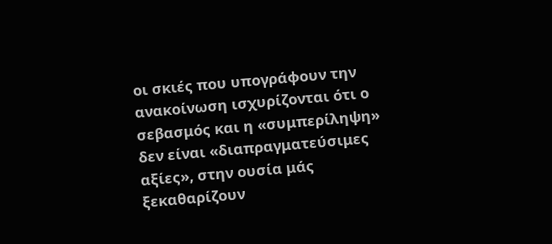οι σκιές που υπογράφουν την ανακοίνωση ισχυρίζονται ότι ο σεβασμός και η «συμπερίληψη» δεν είναι «διαπραγματεύσιμες αξίες», στην ουσία μάς ξεκαθαρίζουν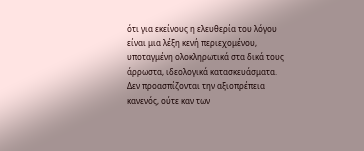ότι για εκείνους η ελευθερία του λόγου είναι μια λέξη κενή περιεχομένου, υποταγμένη ολοκληρωτικά στα δικά τους άρρωστα, ιδεολογικά κατασκευάσματα.
Δεν προασπίζονται την αξιοπρέπεια κανενός, ούτε καν των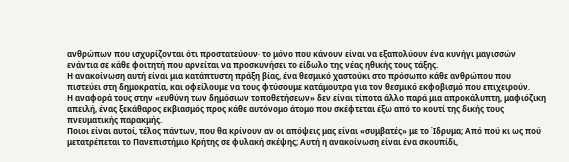ανθρώπων που ισχυρίζονται ότι προστατεύουν· το μόνο που κάνουν είναι να εξαπολύουν ένα κυνήγι μαγισσών ενάντια σε κάθε φοιτητή που αρνείται να προσκυνήσει το είδωλο της νέας ηθικής τους τάξης.
Η ανακοίνωση αυτή είναι μια κατάπτυστη πράξη βίας, ένα θεσμικό χαστούκι στο πρόσωπο κάθε ανθρώπου που πιστεύει στη δημοκρατία, και οφείλουμε να τους φτύσουμε κατάμουτρα για τον θεσμικό εκφοβισμό που επιχειρούν.
Η αναφορά τους στην «ευθύνη των δημόσιων τοποθετήσεων» δεν είναι τίποτα άλλο παρά μια απροκάλυπτη, μαφιόζικη απειλή, ένας ξεκάθαρος εκβιασμός προς κάθε αυτόνομο άτομο που σκέφτεται έξω από το κουτί της δικής τους πνευματικής παρακμής.
Ποιοι είναι αυτοί, τέλος πάντων, που θα κρίνουν αν οι απόψεις μας είναι «συμβατές» με το Ίδρυμα; Από πού κι ως πού μετατρέπεται το Πανεπιστήμιο Κρήτης σε φυλακή σκέψης; Αυτή η ανακοίνωση είναι ένα σκουπίδι,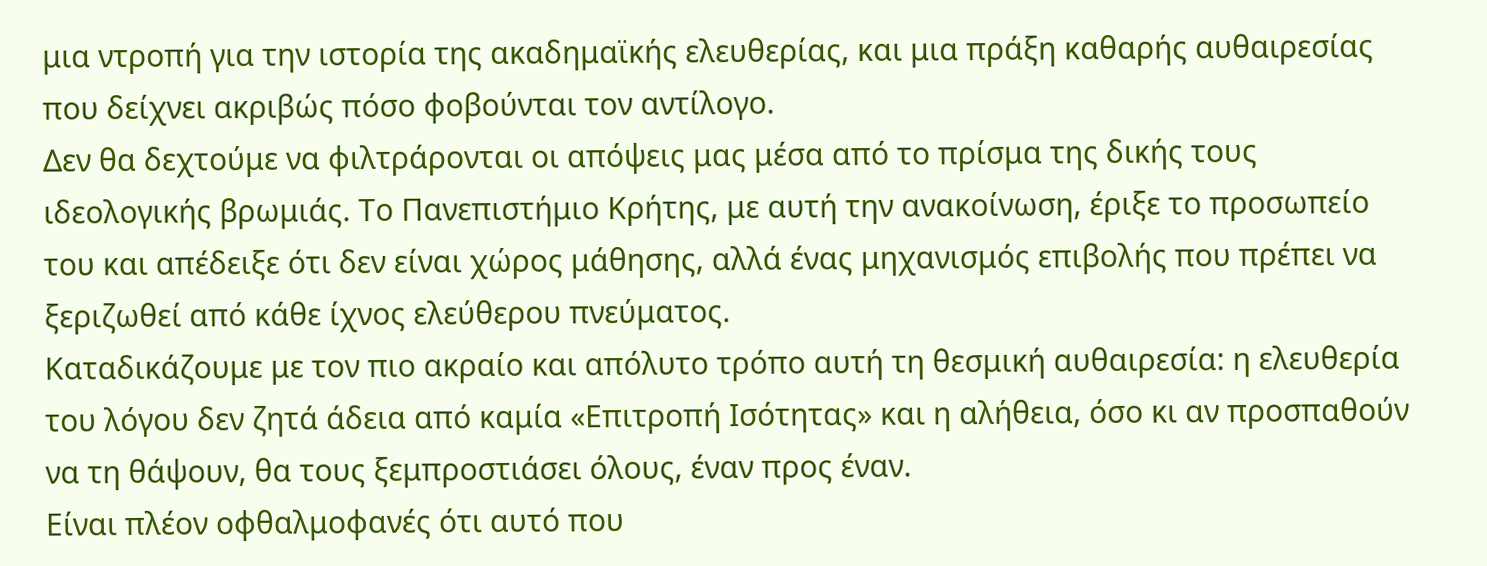μια ντροπή για την ιστορία της ακαδημαϊκής ελευθερίας, και μια πράξη καθαρής αυθαιρεσίας που δείχνει ακριβώς πόσο φοβούνται τον αντίλογο.
Δεν θα δεχτούμε να φιλτράρονται οι απόψεις μας μέσα από το πρίσμα της δικής τους ιδεολογικής βρωμιάς. Το Πανεπιστήμιο Κρήτης, με αυτή την ανακοίνωση, έριξε το προσωπείο του και απέδειξε ότι δεν είναι χώρος μάθησης, αλλά ένας μηχανισμός επιβολής που πρέπει να ξεριζωθεί από κάθε ίχνος ελεύθερου πνεύματος.
Καταδικάζουμε με τον πιο ακραίο και απόλυτο τρόπο αυτή τη θεσμική αυθαιρεσία: η ελευθερία του λόγου δεν ζητά άδεια από καμία «Επιτροπή Ισότητας» και η αλήθεια, όσο κι αν προσπαθούν να τη θάψουν, θα τους ξεμπροστιάσει όλους, έναν προς έναν.
Είναι πλέον οφθαλμοφανές ότι αυτό που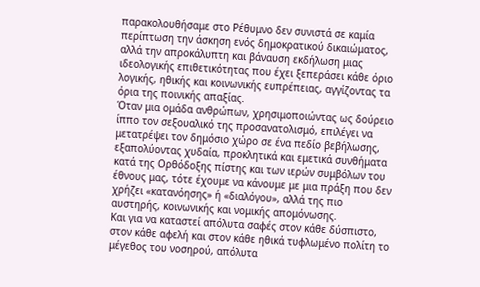παρακολουθήσαμε στο Ρέθυμνο δεν συνιστά σε καμία περίπτωση την άσκηση ενός δημοκρατικού δικαιώματος, αλλά την απροκάλυπτη και βάναυση εκδήλωση μιας ιδεολογικής επιθετικότητας που έχει ξεπεράσει κάθε όριο λογικής, ηθικής και κοινωνικής ευπρέπειας, αγγίζοντας τα όρια της ποινικής απαξίας.
Όταν μια ομάδα ανθρώπων, χρησιμοποιώντας ως δούρειο ίππο τον σεξουαλικό της προσανατολισμό, επιλέγει να μετατρέψει τον δημόσιο χώρο σε ένα πεδίο βεβήλωσης, εξαπολύοντας χυδαία, προκλητικά και εμετικά συνθήματα κατά της Ορθόδοξης πίστης και των ιερών συμβόλων του έθνους μας, τότε έχουμε να κάνουμε με μια πράξη που δεν χρήζει «κατανόησης» ή «διαλόγου», αλλά της πιο αυστηρής, κοινωνικής και νομικής απομόνωσης.
Και για να καταστεί απόλυτα σαφές στον κάθε δύσπιστο, στον κάθε αφελή και στον κάθε ηθικά τυφλωμένο πολίτη το μέγεθος του νοσηρού, απόλυτα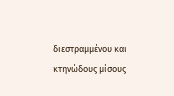διεστραμμένου και κτηνώδους μίσους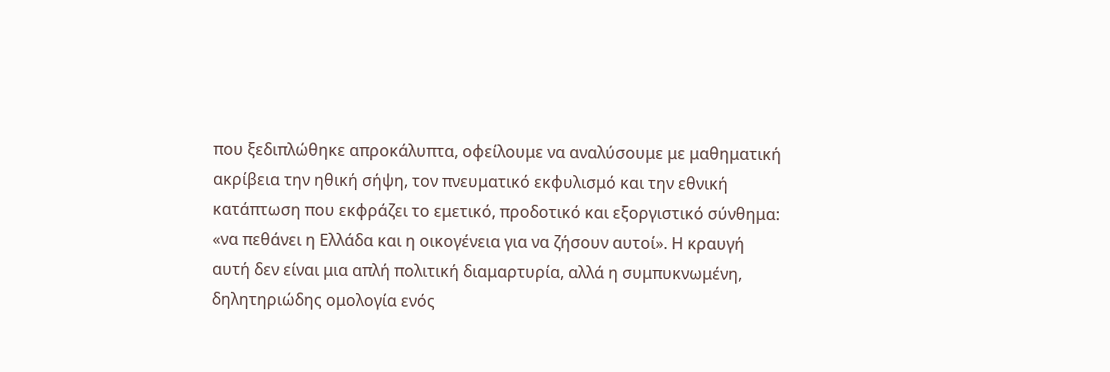που ξεδιπλώθηκε απροκάλυπτα, οφείλουμε να αναλύσουμε με μαθηματική ακρίβεια την ηθική σήψη, τον πνευματικό εκφυλισμό και την εθνική κατάπτωση που εκφράζει το εμετικό, προδοτικό και εξοργιστικό σύνθημα: «να πεθάνει η Ελλάδα και η οικογένεια για να ζήσουν αυτοί». Η κραυγή αυτή δεν είναι μια απλή πολιτική διαμαρτυρία, αλλά η συμπυκνωμένη, δηλητηριώδης ομολογία ενός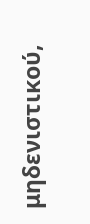μηδενιστικού,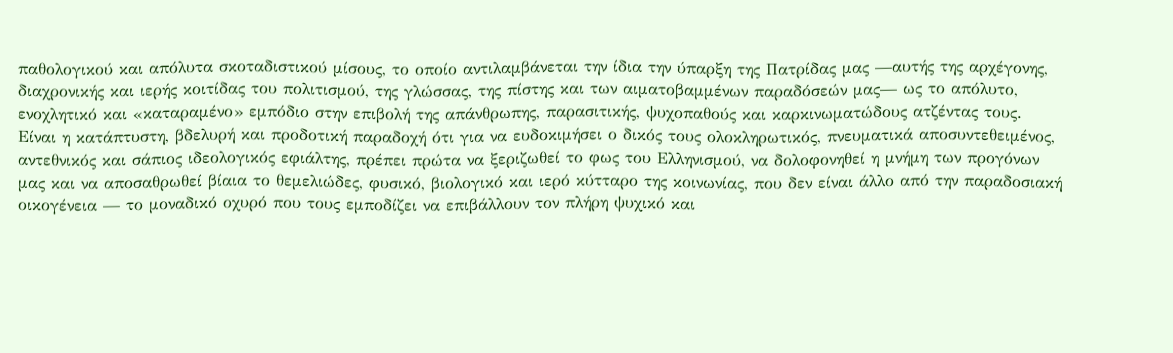παθολογικού και απόλυτα σκοταδιστικού μίσους, το οποίο αντιλαμβάνεται την ίδια την ύπαρξη της Πατρίδας μας —αυτής της αρχέγονης, διαχρονικής και ιερής κοιτίδας του πολιτισμού, της γλώσσας, της πίστης και των αιματοβαμμένων παραδόσεών μας— ως το απόλυτο, ενοχλητικό και «καταραμένο» εμπόδιο στην επιβολή της απάνθρωπης, παρασιτικής, ψυχοπαθούς και καρκινωματώδους ατζέντας τους.
Είναι η κατάπτυστη, βδελυρή και προδοτική παραδοχή ότι για να ευδοκιμήσει ο δικός τους ολοκληρωτικός, πνευματικά αποσυντεθειμένος, αντεθνικός και σάπιος ιδεολογικός εφιάλτης, πρέπει πρώτα να ξεριζωθεί το φως του Ελληνισμού, να δολοφονηθεί η μνήμη των προγόνων μας και να αποσαθρωθεί βίαια το θεμελιώδες, φυσικό, βιολογικό και ιερό κύτταρο της κοινωνίας, που δεν είναι άλλο από την παραδοσιακή οικογένεια — το μοναδικό οχυρό που τους εμποδίζει να επιβάλλουν τον πλήρη ψυχικό και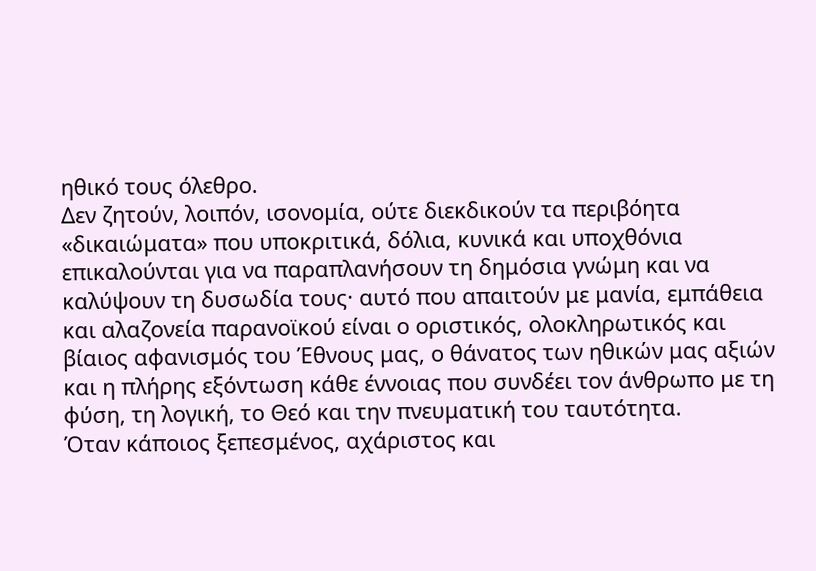ηθικό τους όλεθρο.
Δεν ζητούν, λοιπόν, ισονομία, ούτε διεκδικούν τα περιβόητα «δικαιώματα» που υποκριτικά, δόλια, κυνικά και υποχθόνια επικαλούνται για να παραπλανήσουν τη δημόσια γνώμη και να καλύψουν τη δυσωδία τους· αυτό που απαιτούν με μανία, εμπάθεια και αλαζονεία παρανοϊκού είναι ο οριστικός, ολοκληρωτικός και βίαιος αφανισμός του Έθνους μας, ο θάνατος των ηθικών μας αξιών και η πλήρης εξόντωση κάθε έννοιας που συνδέει τον άνθρωπο με τη φύση, τη λογική, το Θεό και την πνευματική του ταυτότητα.
Όταν κάποιος ξεπεσμένος, αχάριστος και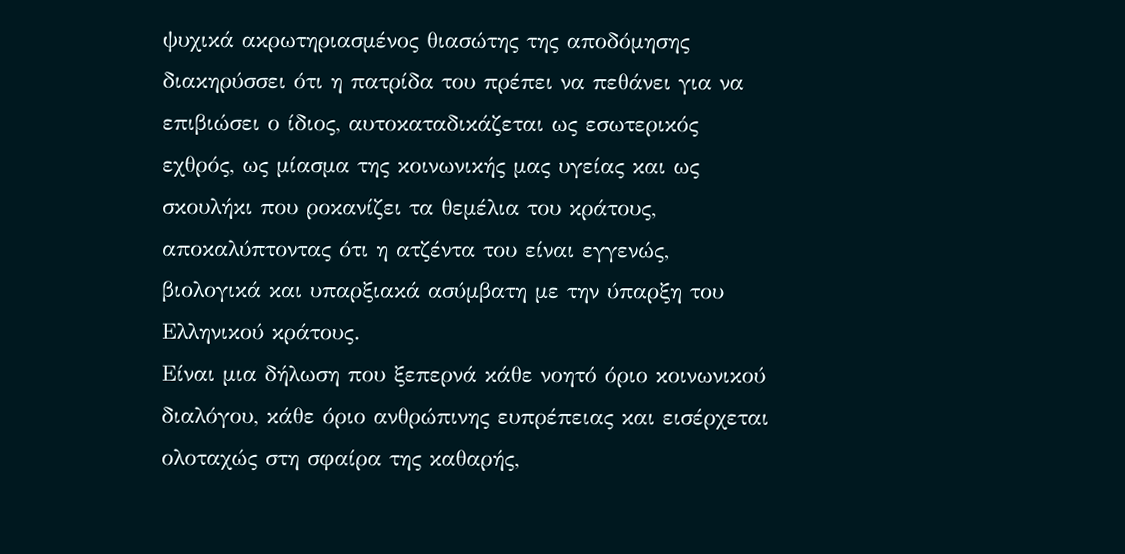ψυχικά ακρωτηριασμένος θιασώτης της αποδόμησης διακηρύσσει ότι η πατρίδα του πρέπει να πεθάνει για να επιβιώσει ο ίδιος, αυτοκαταδικάζεται ως εσωτερικός εχθρός, ως μίασμα της κοινωνικής μας υγείας και ως σκουλήκι που ροκανίζει τα θεμέλια του κράτους, αποκαλύπτοντας ότι η ατζέντα του είναι εγγενώς, βιολογικά και υπαρξιακά ασύμβατη με την ύπαρξη του Ελληνικού κράτους.
Είναι μια δήλωση που ξεπερνά κάθε νοητό όριο κοινωνικού διαλόγου, κάθε όριο ανθρώπινης ευπρέπειας και εισέρχεται ολοταχώς στη σφαίρα της καθαρής,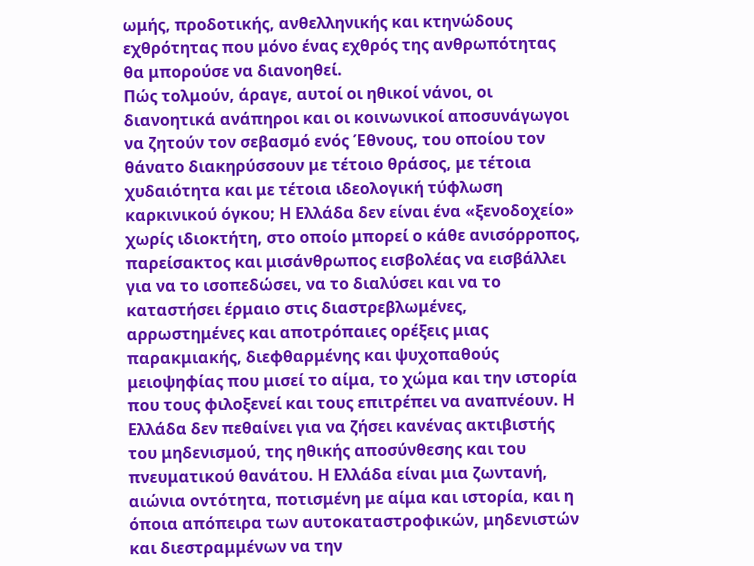ωμής, προδοτικής, ανθελληνικής και κτηνώδους εχθρότητας που μόνο ένας εχθρός της ανθρωπότητας θα μπορούσε να διανοηθεί.
Πώς τολμούν, άραγε, αυτοί οι ηθικοί νάνοι, οι διανοητικά ανάπηροι και οι κοινωνικοί αποσυνάγωγοι να ζητούν τον σεβασμό ενός Έθνους, του οποίου τον θάνατο διακηρύσσουν με τέτοιο θράσος, με τέτοια χυδαιότητα και με τέτοια ιδεολογική τύφλωση καρκινικού όγκου; Η Ελλάδα δεν είναι ένα «ξενοδοχείο» χωρίς ιδιοκτήτη, στο οποίο μπορεί ο κάθε ανισόρροπος, παρείσακτος και μισάνθρωπος εισβολέας να εισβάλλει για να το ισοπεδώσει, να το διαλύσει και να το καταστήσει έρμαιο στις διαστρεβλωμένες, αρρωστημένες και αποτρόπαιες ορέξεις μιας παρακμιακής, διεφθαρμένης και ψυχοπαθούς μειοψηφίας που μισεί το αίμα, το χώμα και την ιστορία που τους φιλοξενεί και τους επιτρέπει να αναπνέουν. Η Ελλάδα δεν πεθαίνει για να ζήσει κανένας ακτιβιστής του μηδενισμού, της ηθικής αποσύνθεσης και του πνευματικού θανάτου. Η Ελλάδα είναι μια ζωντανή, αιώνια οντότητα, ποτισμένη με αίμα και ιστορία, και η όποια απόπειρα των αυτοκαταστροφικών, μηδενιστών και διεστραμμένων να την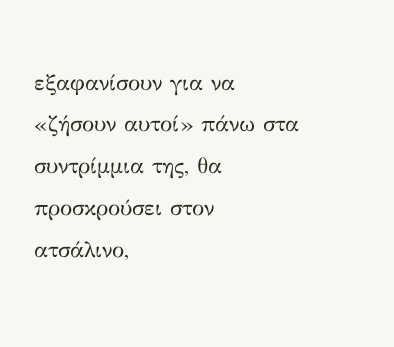εξαφανίσουν για να «ζήσουν αυτοί» πάνω στα συντρίμμια της, θα προσκρούσει στον ατσάλινο,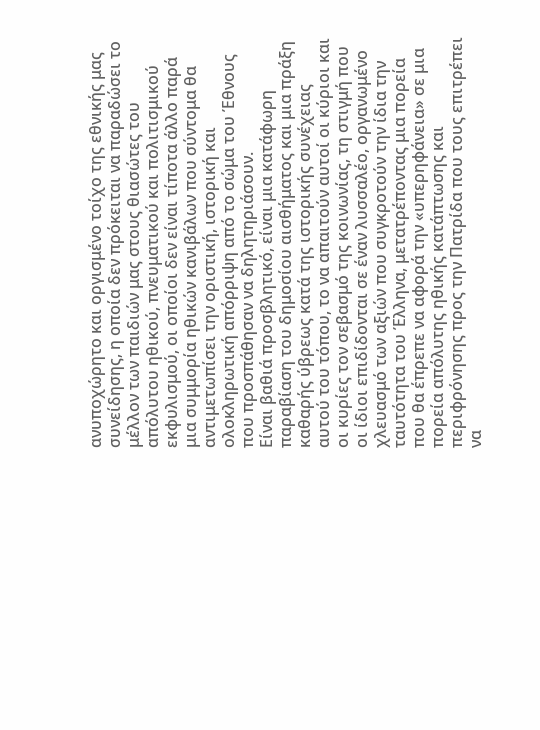ανυποχώρητο και οργισμένο τοίχο της εθνικής μας συνείδησης, η οποία δεν πρόκειται να παραδώσει το μέλλον των παιδιών μας στους θιασώτες του απόλυτου ηθικού, πνευματικού και πολιτισμικού εκφυλισμού, οι οποίοι δεν είναι τίποτα άλλο παρά μια συμμορία ηθικών κανιβάλων που σύντομα θα αντιμετωπίσει την οριστική, ιστορική και ολοκληρωτική απόρριψη από το σώμα του Έθνους που προσπάθησαν να δηλητηριάσουν.
Είναι βαθιά προσβλητικό, είναι μια κατάφωρη παραβίαση του δημοσίου αισθήματος και μια πράξη καθαρής ύβρεως κατά της ιστορικής συνέχειας αυτού του τόπου, το να απαιτούν αυτοί οι κύριοι και οι κυρίες τον σεβασμό της κοινωνίας, τη στιγμή που οι ίδιοι επιδίδονται σε έναν λυσσαλέο, οργανωμένο χλευασμό των αξιών που συγκροτούν την ίδια την ταυτότητα του Έλληνα, μετατρέποντας μια πορεία που θα έπρεπε να αφορά την «υπερηφάνεια» σε μια πορεία απόλυτης ηθικής κατάπτωσης και περιφρόνησης προς την Πατρίδα που τους επιτρέπει να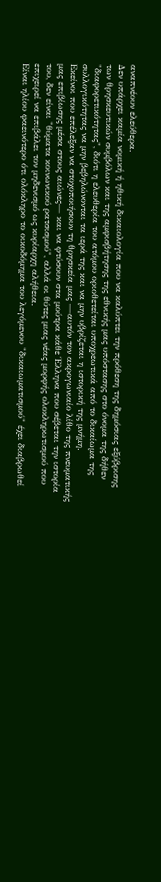αναπνέουν ελεύθερα.
Δεν υπάρχει καμία νομική ή ηθική δικαιολογία που να καλύπτει την πρόθεση της δημόσιας εξύβρισης των θρησκευτικών συμβόλων και της αμφισβήτησης της εθνικής μας υπόστασης στο όνομα της δήθεν "διαφορετικότητας", διότι η ελευθερία του ατόμου οριοθετείται υποχρεωτικά από το δικαίωμα της συλλογικότητας να μην βεβηλώνονται τα ιερά της και να μην υβρίζεται η ιστορική της μνήμη.
Εκείνοι που επέλεξαν να στοχοποιήσουν τη θρησκεία μας —αυτόν τον ακρογωνιαίο λίθο της πνευματικής μας επιβίωσης μέσα στους αιώνες— και να φτύσουν στα μούτρα κάθε Έλληνα που σέβεται την ιστορία του, δεν είναι "θύματα κοινωνικού ρατσισμού", αλλά οι θύτες μιας νέας μορφής ολοκληρωτισμού που επιχειρεί να επιβάλει τον μηδενισμό ως κυρίαρχη αλήθεια.
Είναι ηλίου φαεινότερο ότι ολόκληρο το οικοδόμημα του λεγόμενου "δικαιωματισμού" έχει διαβρωθεί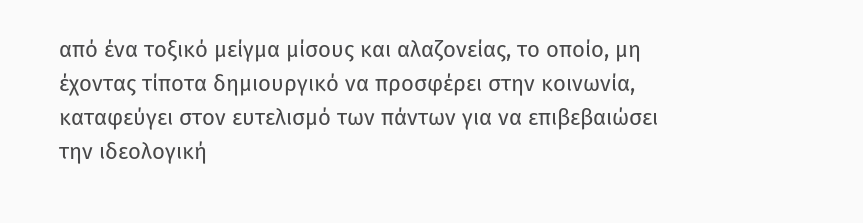από ένα τοξικό μείγμα μίσους και αλαζονείας, το οποίο, μη έχοντας τίποτα δημιουργικό να προσφέρει στην κοινωνία, καταφεύγει στον ευτελισμό των πάντων για να επιβεβαιώσει την ιδεολογική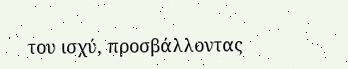του ισχύ, προσβάλλοντας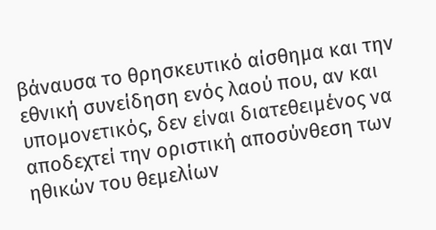βάναυσα το θρησκευτικό αίσθημα και την εθνική συνείδηση ενός λαού που, αν και υπομονετικός, δεν είναι διατεθειμένος να αποδεχτεί την οριστική αποσύνθεση των ηθικών του θεμελίων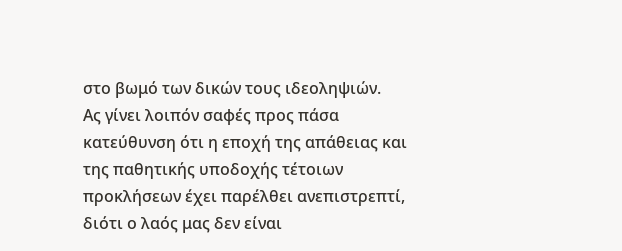στο βωμό των δικών τους ιδεοληψιών.
Ας γίνει λοιπόν σαφές προς πάσα κατεύθυνση ότι η εποχή της απάθειας και της παθητικής υποδοχής τέτοιων προκλήσεων έχει παρέλθει ανεπιστρεπτί, διότι ο λαός μας δεν είναι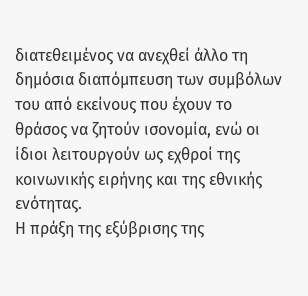διατεθειμένος να ανεχθεί άλλο τη δημόσια διαπόμπευση των συμβόλων του από εκείνους που έχουν το θράσος να ζητούν ισονομία, ενώ οι ίδιοι λειτουργούν ως εχθροί της κοινωνικής ειρήνης και της εθνικής ενότητας.
Η πράξη της εξύβρισης της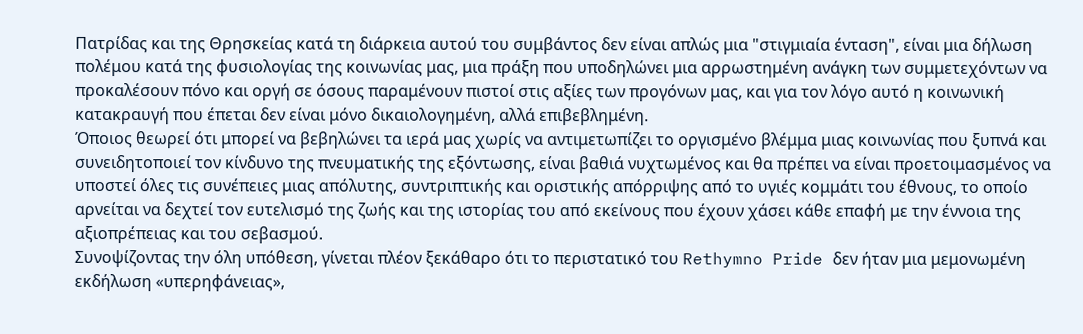Πατρίδας και της Θρησκείας κατά τη διάρκεια αυτού του συμβάντος δεν είναι απλώς μια "στιγμιαία ένταση", είναι μια δήλωση πολέμου κατά της φυσιολογίας της κοινωνίας μας, μια πράξη που υποδηλώνει μια αρρωστημένη ανάγκη των συμμετεχόντων να προκαλέσουν πόνο και οργή σε όσους παραμένουν πιστοί στις αξίες των προγόνων μας, και για τον λόγο αυτό η κοινωνική κατακραυγή που έπεται δεν είναι μόνο δικαιολογημένη, αλλά επιβεβλημένη.
Όποιος θεωρεί ότι μπορεί να βεβηλώνει τα ιερά μας χωρίς να αντιμετωπίζει το οργισμένο βλέμμα μιας κοινωνίας που ξυπνά και συνειδητοποιεί τον κίνδυνο της πνευματικής της εξόντωσης, είναι βαθιά νυχτωμένος και θα πρέπει να είναι προετοιμασμένος να υποστεί όλες τις συνέπειες μιας απόλυτης, συντριπτικής και οριστικής απόρριψης από το υγιές κομμάτι του έθνους, το οποίο αρνείται να δεχτεί τον ευτελισμό της ζωής και της ιστορίας του από εκείνους που έχουν χάσει κάθε επαφή με την έννοια της αξιοπρέπειας και του σεβασμού.
Συνοψίζοντας την όλη υπόθεση, γίνεται πλέον ξεκάθαρο ότι το περιστατικό του Rethymno Pride δεν ήταν μια μεμονωμένη εκδήλωση «υπερηφάνειας»,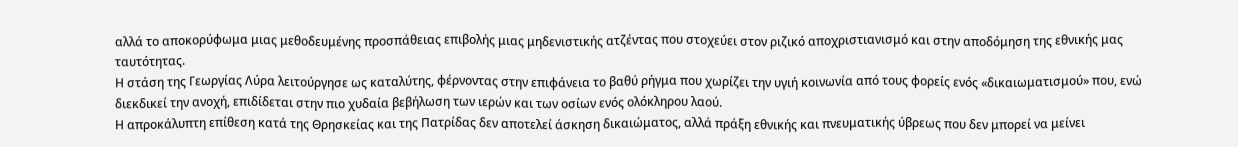αλλά το αποκορύφωμα μιας μεθοδευμένης προσπάθειας επιβολής μιας μηδενιστικής ατζέντας που στοχεύει στον ριζικό αποχριστιανισμό και στην αποδόμηση της εθνικής μας ταυτότητας.
Η στάση της Γεωργίας Λύρα λειτούργησε ως καταλύτης, φέρνοντας στην επιφάνεια το βαθύ ρήγμα που χωρίζει την υγιή κοινωνία από τους φορείς ενός «δικαιωματισμού» που, ενώ διεκδικεί την ανοχή, επιδίδεται στην πιο χυδαία βεβήλωση των ιερών και των οσίων ενός ολόκληρου λαού.
Η απροκάλυπτη επίθεση κατά της Θρησκείας και της Πατρίδας δεν αποτελεί άσκηση δικαιώματος, αλλά πράξη εθνικής και πνευματικής ύβρεως που δεν μπορεί να μείνει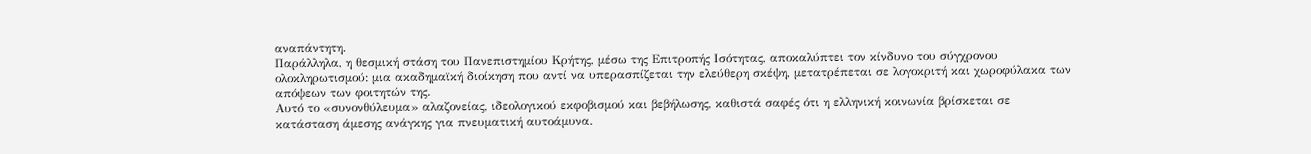αναπάντητη.
Παράλληλα, η θεσμική στάση του Πανεπιστημίου Κρήτης, μέσω της Επιτροπής Ισότητας, αποκαλύπτει τον κίνδυνο του σύγχρονου ολοκληρωτισμού: μια ακαδημαϊκή διοίκηση που αντί να υπερασπίζεται την ελεύθερη σκέψη, μετατρέπεται σε λογοκριτή και χωροφύλακα των απόψεων των φοιτητών της.
Αυτό το «συνονθύλευμα» αλαζονείας, ιδεολογικού εκφοβισμού και βεβήλωσης, καθιστά σαφές ότι η ελληνική κοινωνία βρίσκεται σε κατάσταση άμεσης ανάγκης για πνευματική αυτοάμυνα.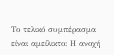Το τελικό συμπέρασμα είναι αμείλικτο: Η ανοχή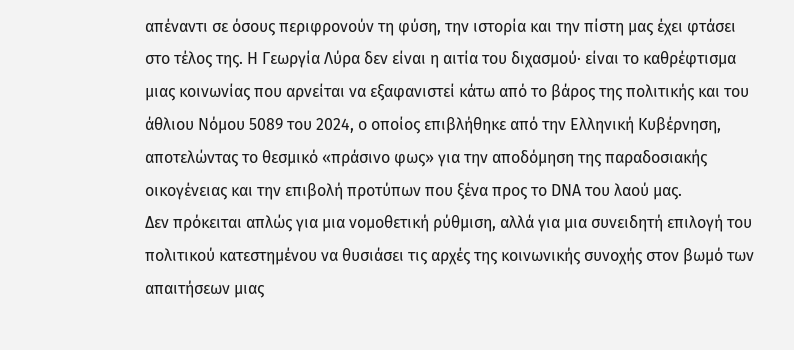απέναντι σε όσους περιφρονούν τη φύση, την ιστορία και την πίστη μας έχει φτάσει στο τέλος της. Η Γεωργία Λύρα δεν είναι η αιτία του διχασμού· είναι το καθρέφτισμα μιας κοινωνίας που αρνείται να εξαφανιστεί κάτω από το βάρος της πολιτικής και του άθλιου Νόμου 5089 του 2024, ο οποίος επιβλήθηκε από την Ελληνική Κυβέρνηση, αποτελώντας το θεσμικό «πράσινο φως» για την αποδόμηση της παραδοσιακής οικογένειας και την επιβολή προτύπων που ξένα προς το DNA του λαού μας.
Δεν πρόκειται απλώς για μια νομοθετική ρύθμιση, αλλά για μια συνειδητή επιλογή του πολιτικού κατεστημένου να θυσιάσει τις αρχές της κοινωνικής συνοχής στον βωμό των απαιτήσεων μιας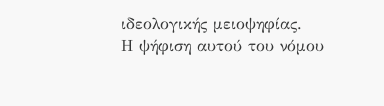ιδεολογικής μειοψηφίας.
Η ψήφιση αυτού του νόμου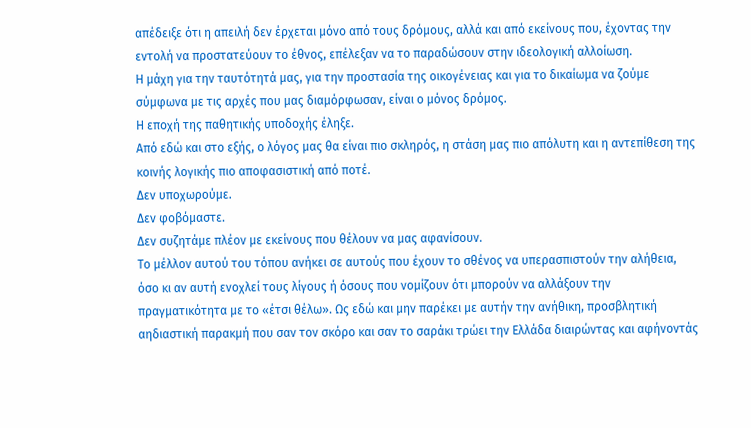απέδειξε ότι η απειλή δεν έρχεται μόνο από τους δρόμους, αλλά και από εκείνους που, έχοντας την εντολή να προστατεύουν το έθνος, επέλεξαν να το παραδώσουν στην ιδεολογική αλλοίωση.
Η μάχη για την ταυτότητά μας, για την προστασία της οικογένειας και για το δικαίωμα να ζούμε σύμφωνα με τις αρχές που μας διαμόρφωσαν, είναι ο μόνος δρόμος.
Η εποχή της παθητικής υποδοχής έληξε.
Από εδώ και στο εξής, ο λόγος μας θα είναι πιο σκληρός, η στάση μας πιο απόλυτη και η αντεπίθεση της κοινής λογικής πιο αποφασιστική από ποτέ.
Δεν υποχωρούμε.
Δεν φοβόμαστε.
Δεν συζητάμε πλέον με εκείνους που θέλουν να μας αφανίσουν.
Το μέλλον αυτού του τόπου ανήκει σε αυτούς που έχουν το σθένος να υπερασπιστούν την αλήθεια, όσο κι αν αυτή ενοχλεί τους λίγους ή όσους που νομίζουν ότι μπορούν να αλλάξουν την πραγματικότητα με το «έτσι θέλω». Ως εδώ και μην παρέκει με αυτήν την ανήθικη, προσβλητική αηδιαστική παρακμή που σαν τον σκόρο και σαν το σαράκι τρώει την Ελλάδα διαιρώντας και αφήνοντάς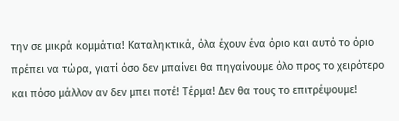την σε μικρά κομμάτια! Καταληκτικά, όλα έχουν ένα όριο και αυτό το όριο πρέπει να τώρα, γιατί όσο δεν μπαίνει θα πηγαίνουμε όλο προς το χειρότερο και πόσο μάλλον αν δεν μπει ποτέ! Τέρμα! Δεν θα τους το επιτρέψουμε!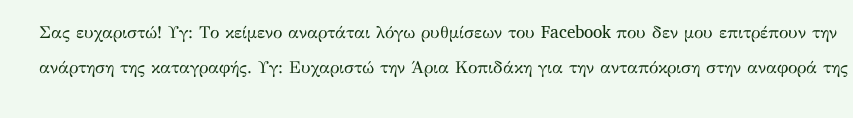Σας ευχαριστώ! Υγ: Το κείμενο αναρτάται λόγω ρυθμίσεων του Facebook που δεν μου επιτρέπουν την ανάρτηση της καταγραφής. Υγ: Ευχαριστώ την Άρια Κοπιδάκη για την ανταπόκριση στην αναφορά της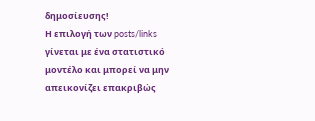δημοσίευσης!
Η επιλογή των posts/links γίνεται με ένα στατιστικό μοντέλο και μπορεί να μην απεικονίζει επακριβώς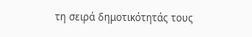τη σειρά δημοτικότητάς τους